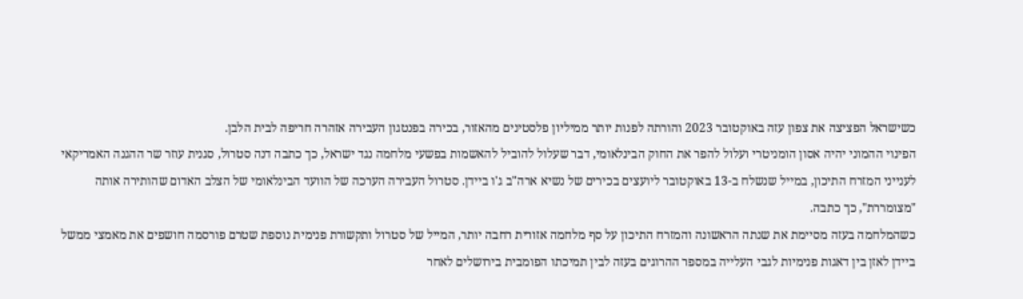כשישראל הפציצה את צפון עזה באוקטובר 2023 והורתה לפנות יותר ממיליון פלסטינים מהאזור, בכירה בפנטגון העבירה אזהרה חריפה לבית הלבן.
הפינוי ההמוני יהיה אסון הומניטרי ועלול להפר את החוק הבינלאומי, דבר שעלול להוביל להאשמות בפשעי מלחמה נגד ישראל, כך כתבה דנה סטרול, סגנית עוזר שר ההגנה האמריקאי לענייני המזרח התיכון, במייל שנשלח ב-13 באוקטובר ליועצים בכירים של נשיא ארה"ב ג'ו ביידן. סטרול העבירה הערכה של הוועד הבינלאומי של הצלב האדום שהותירה אותה "מצומררת", כך כתבה.
כשהמלחמה בעזה מסיימת את שנתה הראשונה והמזרח התיכון על סף מלחמה אזורית רחבה יותר, המייל של סטרול ותקשורת פנימית נוספת שטרם פורסמה חושפים את מאמצי ממשל ביידן לאזן בין דאגות פנימיות לגבי העלייה במספר ההרוגים בעזה לבין תמיכתו הפומבית בירושלים לאחר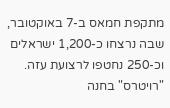מתקפת חמאס ב-7 באוקטובר, שבה נרצחו כ-1,200 ישראלים וכ-250 נחטפו לרצועת עזה.
"רויטרס" בחנה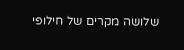שלושה מקרים של חילופי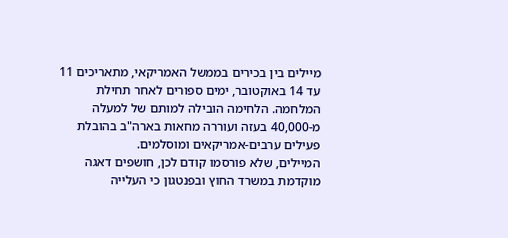מיילים בין בכירים בממשל האמריקאי, מתאריכים 11 עד 14 באוקטובר, ימים ספורים לאחר תחילת המלחמה. הלחימה הובילה למותם של למעלה מ-40,000 בעזה ועוררה מחאות בארה"ב בהובלת פעילים ערבים-אמריקאים ומוסלמים.
המיילים, שלא פורסמו קודם לכן, חושפים דאגה מוקדמת במשרד החוץ ובפנטגון כי העלייה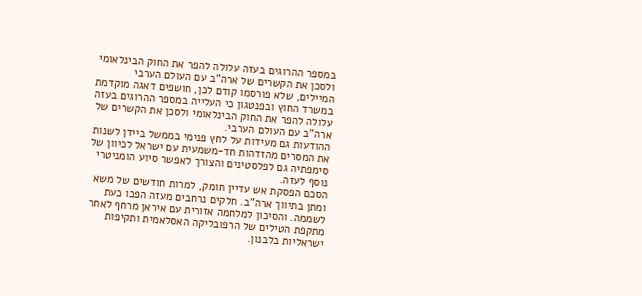במספר ההרוגים בעזה עלולה להפר את החוק הבינלאומי ולסכן את הקשרים של ארה"ב עם העולם הערבי
המיילים, שלא פורסמו קודם לכן, חושפים דאגה מוקדמת במשרד החוץ ובפנטגון כי העלייה במספר ההרוגים בעזה עלולה להפר את החוק הבינלאומי ולסכן את הקשרים של ארה"ב עם העולם הערבי.
ההודעות גם מעידות על לחץ פנימי בממשל ביידן לשנות את המסרים מהזדהות חד-משמעית עם ישראל לכיוון של סימפתיה גם לפלסטינים והצורך לאפשר סיוע הומניטרי נוסף לעזה.
הסכם הפסקת אש עדיין חומק, למרות חודשים של משא ומתן בתיווך ארה"ב. חלקים נרחבים מעזה הפכו כעת לשממה. והסיכון למלחמה אזורית עם איראן מרחף לאחר מתקפת הטילים של הרפובליקה האסלאמית ותקיפות ישראליות בלבנון.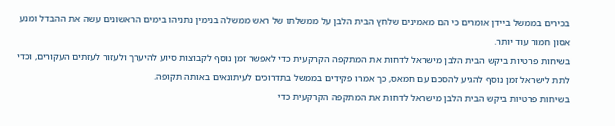בכירים בממשל ביידן אומרים כי הם מאמינים שלחץ הבית הלבן על ממשלתו של ראש ממשלה בנימין נתניהו בימים הראשונים עשה את ההבדל ומנע אסון חמור עוד יותר.
בשיחות פרטיות ביקש הבית הלבן מישראל לדחות את המתקפה הקרקעית כדי לאפשר זמן נוסף לקבוצות סיוע להיערך ולעזור לעזתים העקורים, וכדי לתת לישראל זמן נוסף להגיע להסכם עם חמאס, כך אמרו פקידים בממשל בתדרוכים לעיתונאים באותה תקופה.
בשיחות פרטיות ביקש הבית הלבן מישראל לדחות את המתקפה הקרקעית כדי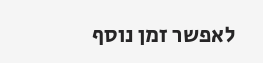לאפשר זמן נוסף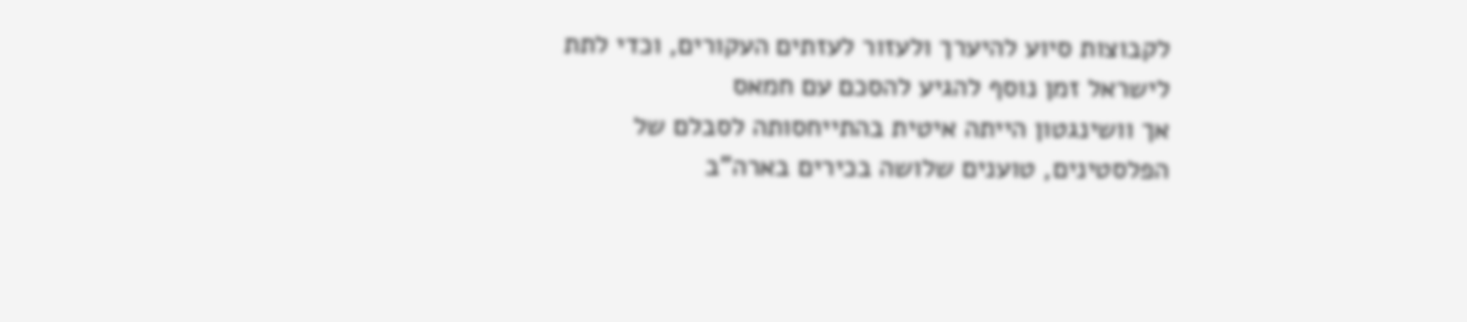לקבוצות סיוע להיערך ולעזור לעזתים העקורים, וכדי לתת לישראל זמן נוסף להגיע להסכם עם חמאס
אך וושינגטון הייתה איטית בהתייחסותה לסבלם של הפלסטינים, טוענים שלושה בכירים בארה"ב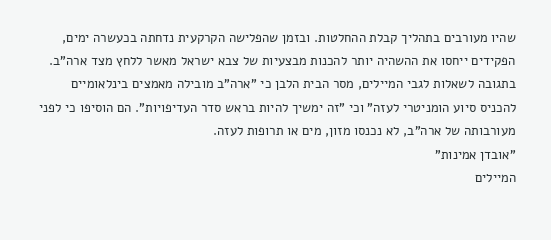שהיו מעורבים בתהליך קבלת ההחלטות. ובזמן שהפלישה הקרקעית נדחתה בכעשרה ימים, הפקידים ייחסו את ההשהיה יותר להכנות מבצעיות של צבא ישראל מאשר ללחץ מצד ארה"ב.
בתגובה לשאלות לגבי המיילים, מסר הבית הלבן כי "ארה"ב מובילה מאמצים בינלאומיים להכניס סיוע הומניטרי לעזה" וכי "זה ימשיך להיות בראש סדר העדיפויות". הם הוסיפו כי לפני מעורבותה של ארה"ב, לא נכנסו מזון, מים או תרופות לעזה.
"אובדן אמינות"
המיילים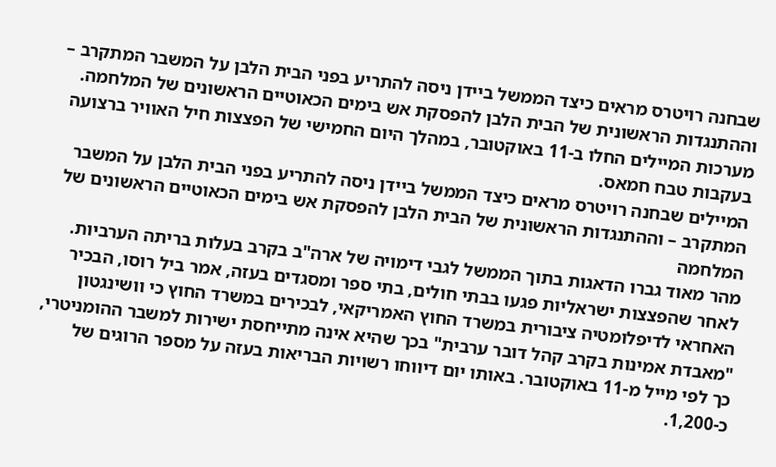שבחנה רויטרס מראים כיצד הממשל ביידן ניסה להתריע בפני הבית הלבן על המשבר המתקרב – וההתנגדות הראשונית של הבית הלבן להפסקת אש בימים הכאוטיים הראשונים של המלחמה. מערכות המיילים החלו ב-11 באוקטובר, במהלך היום החמישי של הפצצות חיל האוויר ברצועה בעקבות טבח חמאס.
המיילים שבחנה רויטרס מראים כיצד הממשל ביידן ניסה להתריע בפני הבית הלבן על המשבר המתקרב – וההתנגדות הראשונית של הבית הלבן להפסקת אש בימים הכאוטיים הראשונים של המלחמה
מהר מאוד גברו הדאגות בתוך הממשל לגבי דימויה של ארה"ב בקרב בעלות בריתה הערביות.
לאחר שהפצצות ישראליות פגעו בבתי חולים, בתי ספר ומסגדים בעזה, אמר ביל רוסו, הבכיר האחראי לדיפלומטיה ציבורית במשרד החוץ האמריקאי, לבכירים במשרד החוץ כי וושינגטון "מאבדת אמינות בקרב קהל דובר ערבית" בכך שהיא אינה מתייחסת ישירות למשבר ההומניטרי, כך לפי מייל מ-11 באוקטובר. באותו יום דיווחו רשויות הבריאות בעזה על מספר הרוגים של כ-1,200.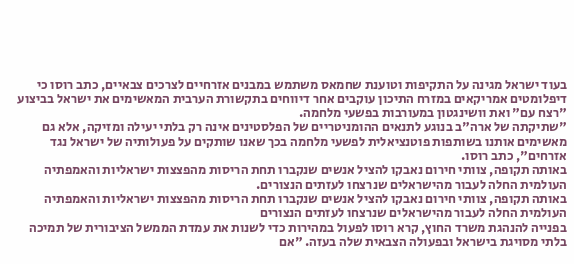בעוד ישראל מגינה על התקיפות וטוענת שחמאס משתמש במבנים אזרחיים לצרכים צבאיים, כתב רוסו כי דיפלומטים אמריקאים במזרח התיכון עוקבים אחר דיווחים בתקשורת הערבית המאשימים את ישראל בביצוע "רצח עם" ואת וושינגטון במעורבות בפשעי מלחמה.
"שתיקתה של ארה"ב בנוגע לתנאים ההומניטריים של הפלסטינים אינה רק בלתי יעילה ומזיקה, אלא גם מאשימים אותנו בשותפות פוטנציאלית לפשעי מלחמה בכך שאנו שותקים על פעולותיה של ישראל נגד אזרחים", כתב רוסו.
באותה תקופה, צוותי חירום נאבקו להציל אנשים שנקברו תחת הריסות מהפצצות ישראליות והאמפתיה העולמית החלה לעבור מהישראלים שנרצחו לעזתים הנצורים.
באותה תקופה, צוותי חירום נאבקו להציל אנשים שנקברו תחת הריסות מהפצצות ישראליות והאמפתיה העולמית החלה לעבור מהישראלים שנרצחו לעזתים הנצורים
בפנייה להנהגת משרד החוץ, קרא רוסו לפעול במהירות כדי לשנות את עמדת הממשל הציבורית של תמיכה בלתי מסויגת בישראל ובפעולה הצבאית שלה בעזה. "אם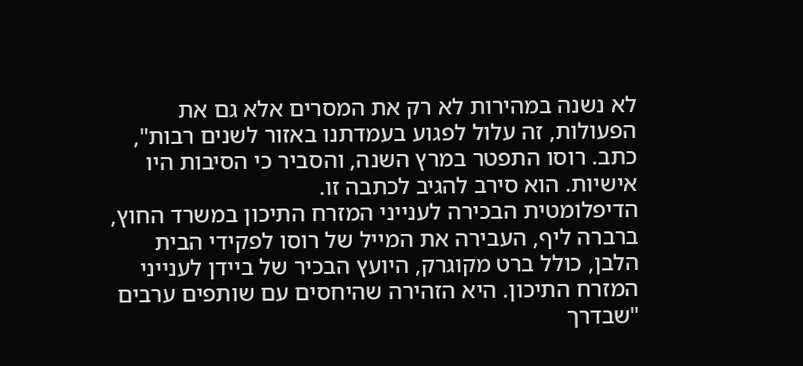לא נשנה במהירות לא רק את המסרים אלא גם את הפעולות, זה עלול לפגוע בעמדתנו באזור לשנים רבות", כתב. רוסו התפטר במרץ השנה, והסביר כי הסיבות היו אישיות. הוא סירב להגיב לכתבה זו.
הדיפלומטית הבכירה לענייני המזרח התיכון במשרד החוץ, ברברה ליף, העבירה את המייל של רוסו לפקידי הבית הלבן, כולל ברט מקוגרק, היועץ הבכיר של ביידן לענייני המזרח התיכון. היא הזהירה שהיחסים עם שותפים ערבים "שבדרך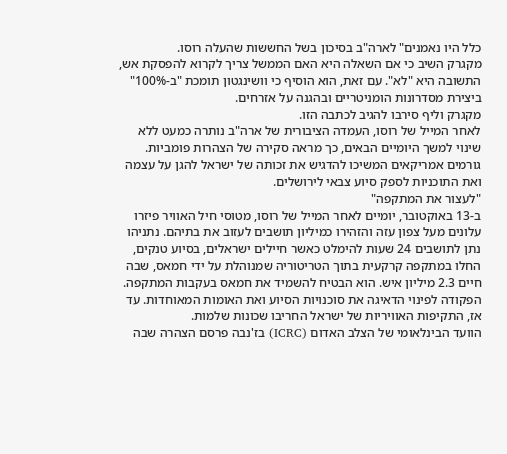כלל היו נאמנים" לארה"ב בסיכון בשל החששות שהעלה רוסו.
מקגרק השיב כי אם השאלה היא האם הממשל צריך לקרוא להפסקת אש, התשובה היא "לא". עם זאת, הוא הוסיף כי וושינגטון תומכת "ב-100%" ביצירת מסדרונות הומניטריים ובהגנה על אזרחים.
מקגרק וליף סירבו להגיב לכתבה הזו.
לאחר המייל של רוסו, העמדה הציבורית של ארה"ב נותרה כמעט ללא שינוי למשך היומיים הבאים, כך מראה סקירה של הצהרות פומביות. גורמים אמריקאים המשיכו להדגיש את זכותה של ישראל להגן על עצמה ואת התוכניות לספק סיוע צבאי לירושלים.
"לעצור את המתקפה"
ב-13 באוקטובר, יומיים לאחר המייל של רוסו, מטוסי חיל האוויר פיזרו עלונים מעל צפון עזה והזהירו כמיליון תושבים לעזוב את בתיהם. נתניהו נתן לתושבים 24 שעות להימלט כאשר חיילים ישראלים, בסיוע טנקים, החלו במתקפה קרקעית בתוך הטריטוריה שמנוהלת על ידי חמאס, שבה חיים 2.3 מיליון איש. הוא הבטיח להשמיד את חמאס בעקבות המתקפה.
הפקודה לפינוי הדאיגה את סוכנויות הסיוע ואת האומות המאוחדות. עד אז, התקיפות האוויריות של ישראל החריבו שכונות שלמות.
הוועד הבינלאומי של הצלב האדום (ICRC) בז'נבה פרסם הצהרה שבה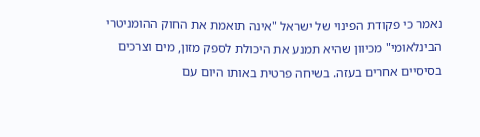נאמר כי פקודת הפינוי של ישראל "אינה תואמת את החוק ההומניטרי הבינלאומי" מכיוון שהיא תמנע את היכולת לספק מזון, מים וצרכים בסיסיים אחרים בעזה. בשיחה פרטית באותו היום עם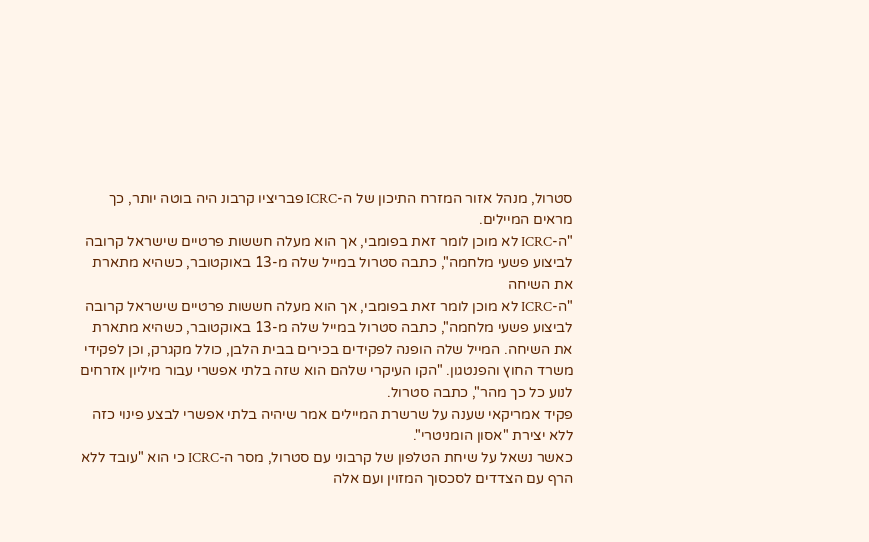סטרול, מנהל אזור המזרח התיכון של ה-ICRC פבריציו קרבונ היה בוטה יותר, כך מראים המיילים.
"ה-ICRC לא מוכן לומר זאת בפומבי, אך הוא מעלה חששות פרטיים שישראל קרובה לביצוע פשעי מלחמה", כתבה סטרול במייל שלה מ-13 באוקטובר, כשהיא מתארת את השיחה
"ה-ICRC לא מוכן לומר זאת בפומבי, אך הוא מעלה חששות פרטיים שישראל קרובה לביצוע פשעי מלחמה", כתבה סטרול במייל שלה מ-13 באוקטובר, כשהיא מתארת את השיחה. המייל שלה הופנה לפקידים בכירים בבית הלבן, כולל מקגרק, וכן לפקידי משרד החוץ והפנטגון. "הקו העיקרי שלהם הוא שזה בלתי אפשרי עבור מיליון אזרחים לנוע כל כך מהר", כתבה סטרול.
פקיד אמריקאי שענה על שרשרת המיילים אמר שיהיה בלתי אפשרי לבצע פינוי כזה ללא יצירת "אסון הומניטרי".
כאשר נשאל על שיחת הטלפון של קרבוני עם סטרול, מסר ה-ICRC כי הוא "עובד ללא הרף עם הצדדים לסכסוך המזוין ועם אלה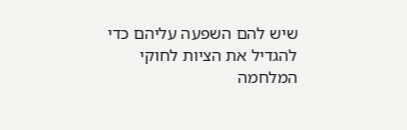שיש להם השפעה עליהם כדי להגדיל את הציות לחוקי המלחמה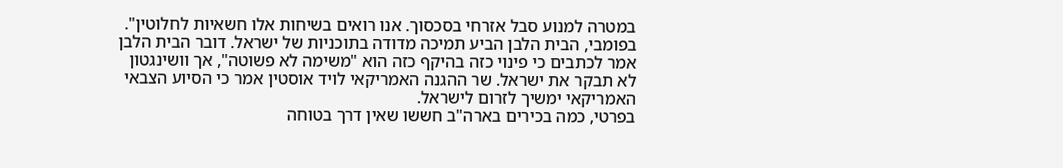במטרה למנוע סבל אזרחי בסכסוך. אנו רואים בשיחות אלו חשאיות לחלוטין".
בפומבי, הבית הלבן הביע תמיכה מדודה בתוכניות של ישראל. דובר הבית הלבן אמר לכתבים כי פינוי כזה בהיקף כזה הוא "משימה לא פשוטה", אך וושינגטון לא תבקר את ישראל. שר ההגנה האמריקאי לויד אוסטין אמר כי הסיוע הצבאי האמריקאי ימשיך לזרום לישראל.
בפרטי, כמה בכירים בארה"ב חששו שאין דרך בטוחה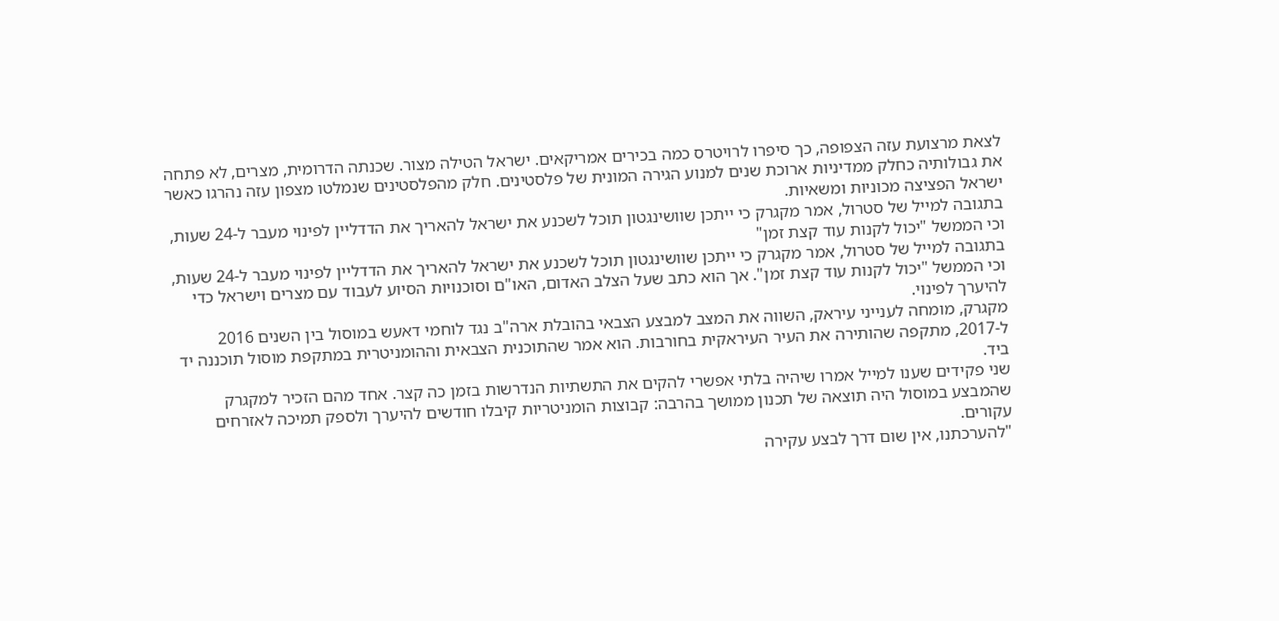לצאת מרצועת עזה הצפופה, כך סיפרו לרויטרס כמה בכירים אמריקאים. ישראל הטילה מצור. שכנתה הדרומית, מצרים, לא פתחה את גבולותיה כחלק ממדיניות ארוכת שנים למנוע הגירה המונית של פלסטינים. חלק מהפלסטינים שנמלטו מצפון עזה נהרגו כאשר ישראל הפציצה מכוניות ומשאיות.
בתגובה למייל של סטרול, אמר מקגרק כי ייתכן שוושינגטון תוכל לשכנע את ישראל להאריך את הדדליין לפינוי מעבר ל-24 שעות, וכי הממשל "יכול לקנות עוד קצת זמן"
בתגובה למייל של סטרול, אמר מקגרק כי ייתכן שוושינגטון תוכל לשכנע את ישראל להאריך את הדדליין לפינוי מעבר ל-24 שעות, וכי הממשל "יכול לקנות עוד קצת זמן". אך הוא כתב שעל הצלב האדום, האו"ם וסוכנויות הסיוע לעבוד עם מצרים וישראל כדי להיערך לפינוי.
מקגרק, מומחה לענייני עיראק, השווה את המצב למבצע הצבאי בהובלת ארה"ב נגד לוחמי דאעש במוסול בין השנים 2016 ל-2017, מתקפה שהותירה את העיר העיראקית בחורבות. הוא אמר שהתוכנית הצבאית וההומניטרית במתקפת מוסול תוכננה יד ביד.
שני פקידים שענו למייל אמרו שיהיה בלתי אפשרי להקים את התשתיות הנדרשות בזמן כה קצר. אחד מהם הזכיר למקגרק שהמבצע במוסול היה תוצאה של תכנון ממושך בהרבה: קבוצות הומניטריות קיבלו חודשים להיערך ולספק תמיכה לאזרחים עקורים.
"להערכתנו, אין שום דרך לבצע עקירה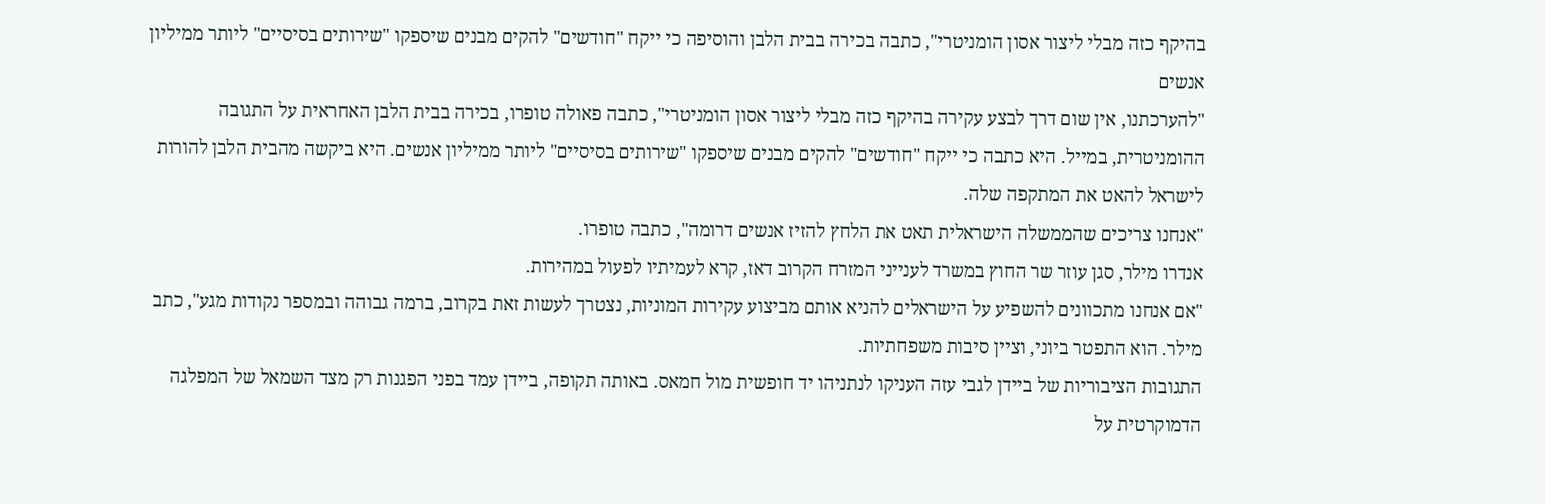בהיקף כזה מבלי ליצור אסון הומניטרי", כתבה בכירה בבית הלבן והוסיפה כי ייקח "חודשים" להקים מבנים שיספקו "שירותים בסיסיים" ליותר ממיליון אנשים
"להערכתנו, אין שום דרך לבצע עקירה בהיקף כזה מבלי ליצור אסון הומניטרי", כתבה פאולה טופרו, בכירה בבית הלבן האחראית על התגובה ההומניטרית, במייל. היא כתבה כי ייקח "חודשים" להקים מבנים שיספקו "שירותים בסיסיים" ליותר ממיליון אנשים. היא ביקשה מהבית הלבן להורות לישראל להאט את המתקפה שלה.
"אנחנו צריכים שהממשלה הישראלית תאט את הלחץ להזיז אנשים דרומה", כתבה טופרו.
אנדרו מילר, סגן עוזר שר החוץ במשרד לענייני המזרח הקרוב דאז, קרא לעמיתיו לפעול במהירות.
"אם אנחנו מתכוונים להשפיע על הישראלים להניא אותם מביצוע עקירות המוניות, נצטרך לעשות זאת בקרוב, ברמה גבוהה ובמספר נקודות מגע", כתב מילר. הוא התפטר ביוני, וציין סיבות משפחתיות.
התגובות הציבוריות של ביידן לגבי עזה העניקו לנתניהו יד חופשית מול חמאס. באותה תקופה, ביידן עמד בפני הפגנות רק מצד השמאל של המפלגה הדמוקרטית על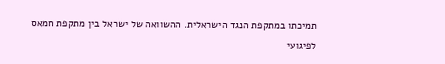תמיכתו במתקפת הנגד הישראלית. ההשוואה של ישראל בין מתקפת חמאס לפיגועי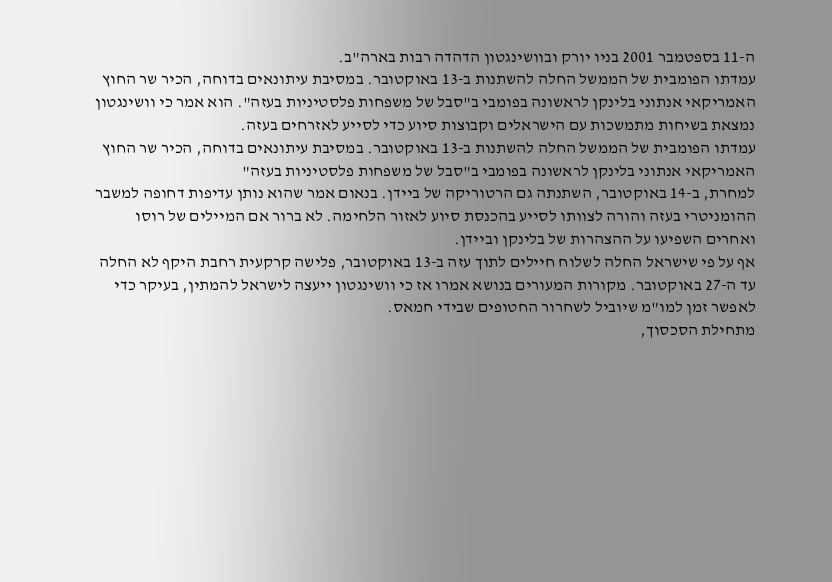ה-11 בספטמבר 2001 בניו יורק ובוושינגטון הדהדה רבות בארה"ב.
עמדתו הפומבית של הממשל החלה להשתנות ב-13 באוקטובר. במסיבת עיתונאים בדוחה, הכיר שר החוץ האמריקאי אנתוני בלינקן לראשונה בפומבי ב"סבל של משפחות פלסטיניות בעזה". הוא אמר כי וושינגטון נמצאת בשיחות מתמשכות עם הישראלים וקבוצות סיוע כדי לסייע לאזרחים בעזה.
עמדתו הפומבית של הממשל החלה להשתנות ב-13 באוקטובר. במסיבת עיתונאים בדוחה, הכיר שר החוץ האמריקאי אנתוני בלינקן לראשונה בפומבי ב"סבל של משפחות פלסטיניות בעזה"
למחרת, ב-14 באוקטובר, השתנתה גם הרטוריקה של ביידן. בנאום אמר שהוא נותן עדיפות דחופה למשבר ההומניטרי בעזה והורה לצוותו לסייע בהכנסת סיוע לאזור הלחימה. לא ברור אם המיילים של רוסו ואחרים השפיעו על ההצהרות של בלינקן וביידן.
אף על פי שישראל החלה לשלוח חיילים לתוך עזה ב-13 באוקטובר, פלישה קרקעית רחבת היקף לא החלה עד ה-27 באוקטובר. מקורות המעורים בנושא אמרו אז כי וושינגטון ייעצה לישראל להמתין, בעיקר כדי לאפשר זמן למו"מ שיוביל לשחרור החטופים שבידי חמאס.
מתחילת הסכסוך,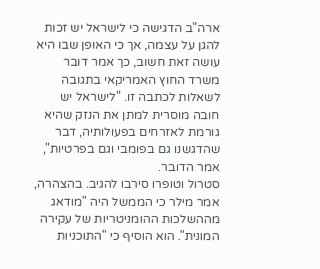ארה"ב הדגישה כי לישראל יש זכות להגן על עצמה, אך כי האופן שבו היא עושה זאת חשוב, כך אמר דובר משרד החוץ האמריקאי בתגובה לשאלות לכתבה זו. "לישראל יש חובה מוסרית למתן את הנזק שהיא גורמת לאזרחים בפעולותיה, דבר שהדגשנו גם בפומבי וגם בפרטיות", אמר הדובר.
סטרול וטופרו סירבו להגיב. בהצהרה, אמר מילר כי הממשל היה "מודאג מההשלכות ההומניטריות של עקירה המונית". הוא הוסיף כי "התוכניות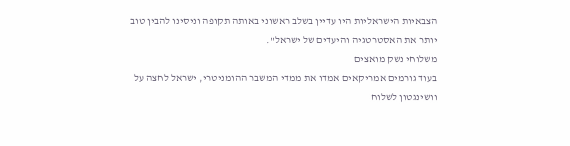הצבאיות הישראליות היו עדיין בשלב ראשוני באותה תקופה וניסינו להבין טוב יותר את האסטרטגיה והיעדים של ישראל".
משלוחי נשק מואצים
בעוד גורמים אמריקאים אמדו את ממדי המשבר ההומניטרי, ישראל לחצה על וושינגטון לשלוח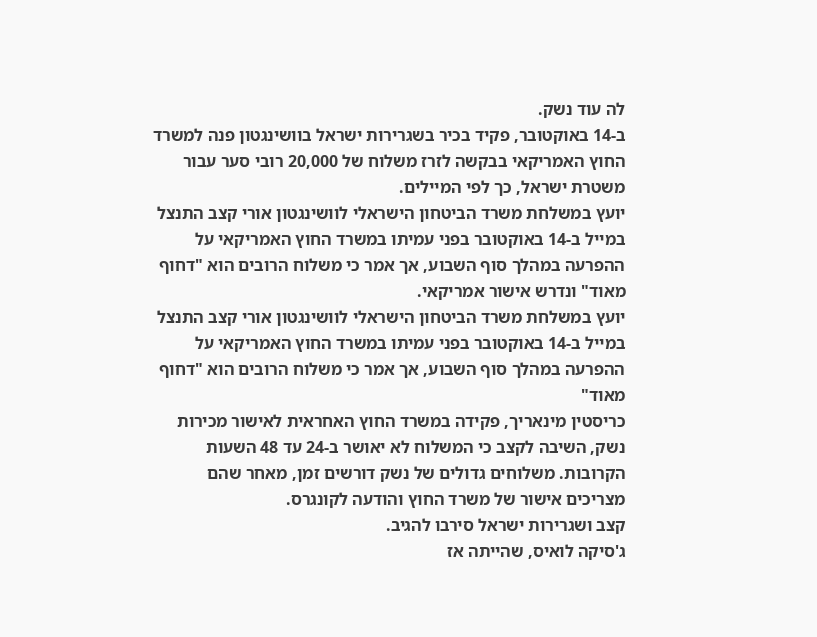לה עוד נשק.
ב-14 באוקטובר, פקיד בכיר בשגרירות ישראל בוושינגטון פנה למשרד החוץ האמריקאי בבקשה לזרז משלוח של 20,000 רובי סער עבור משטרת ישראל, כך לפי המיילים.
יועץ במשלחת משרד הביטחון הישראלי לוושינגטון אורי קצב התנצל במייל ב-14 באוקטובר בפני עמיתו במשרד החוץ האמריקאי על ההפרעה במהלך סוף השבוע, אך אמר כי משלוח הרובים הוא "דחוף מאוד" ונדרש אישור אמריקאי.
יועץ במשלחת משרד הביטחון הישראלי לוושינגטון אורי קצב התנצל במייל ב-14 באוקטובר בפני עמיתו במשרד החוץ האמריקאי על ההפרעה במהלך סוף השבוע, אך אמר כי משלוח הרובים הוא "דחוף מאוד"
כריסטין מינאריך, פקידה במשרד החוץ האחראית לאישור מכירות נשק, השיבה לקצב כי המשלוח לא יאושר ב-24 עד 48 השעות הקרובות. משלוחים גדולים של נשק דורשים זמן, מאחר שהם מצריכים אישור של משרד החוץ והודעה לקונגרס.
קצב ושגרירות ישראל סירבו להגיב.
ג'סיקה לואיס, שהייתה אז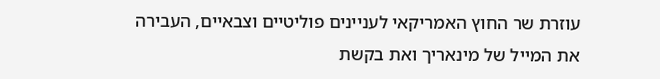עוזרת שר החוץ האמריקאי לעניינים פוליטיים וצבאיים, העבירה את המייל של מינאריך ואת בקשת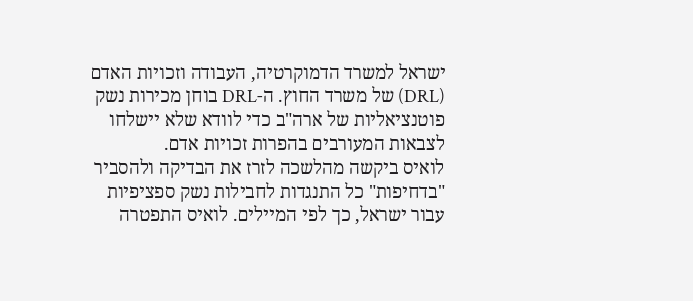ישראל למשרד הדמוקרטיה, העבודה וזכויות האדם (DRL) של משרד החוץ. ה-DRL בוחן מכירות נשק פוטנציאליות של ארה"ב כדי לוודא שלא יישלחו לצבאות המעורבים בהפרות זכויות אדם.
לואיס ביקשה מהלשכה לזרז את הבדיקה ולהסביר "בדחיפות" כל התנגדות לחבילות נשק ספציפיות עבור ישראל, כך לפי המיילים. לואיס התפטרה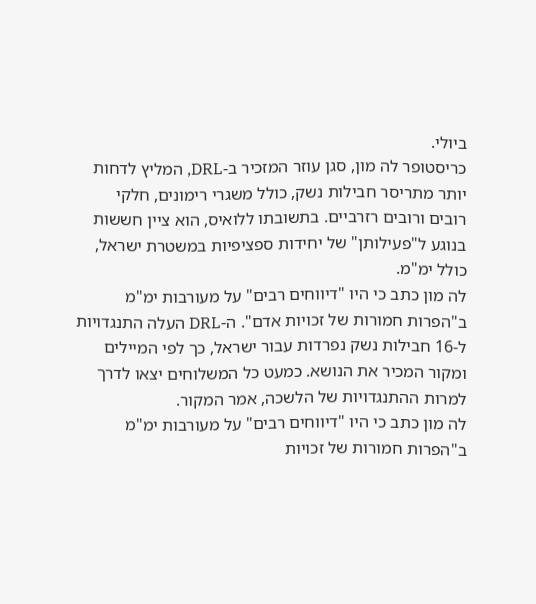ביולי.
כריסטופר לה מון, סגן עוזר המזכיר ב-DRL, המליץ לדחות יותר מתריסר חבילות נשק, כולל משגרי רימונים, חלקי רובים ורובים רזרביים. בתשובתו ללואיס, הוא ציין חששות בנוגע ל"פעילותן" של יחידות ספציפיות במשטרת ישראל, כולל ימ"מ.
לה מון כתב כי היו "דיווחים רבים" על מעורבות ימ"מ ב"הפרות חמורות של זכויות אדם". ה-DRL העלה התנגדויות ל-16 חבילות נשק נפרדות עבור ישראל, כך לפי המיילים ומקור המכיר את הנושא. כמעט כל המשלוחים יצאו לדרך למרות ההתנגדויות של הלשכה, אמר המקור.
לה מון כתב כי היו "דיווחים רבים" על מעורבות ימ"מ ב"הפרות חמורות של זכויות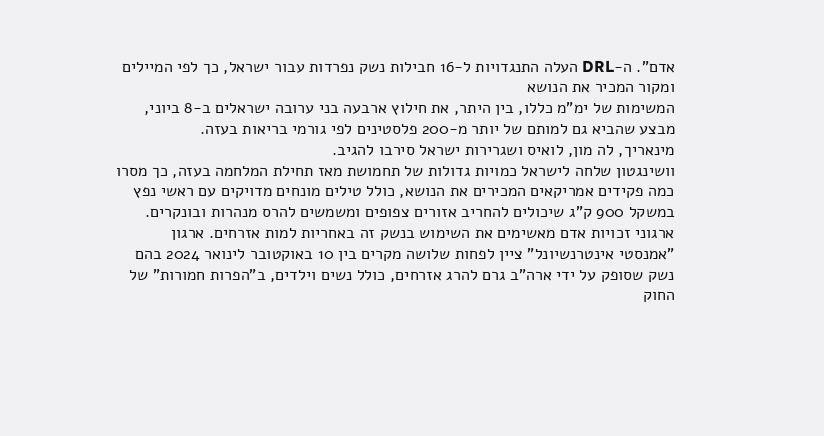אדם". ה-DRL העלה התנגדויות ל-16 חבילות נשק נפרדות עבור ישראל, כך לפי המיילים ומקור המכיר את הנושא
המשימות של ימ"מ כללו, בין היתר, את חילוץ ארבעה בני ערובה ישראלים ב-8 ביוני, מבצע שהביא גם למותם של יותר מ-200 פלסטינים לפי גורמי בריאות בעזה.
מינאריך, לה מון, לואיס ושגרירות ישראל סירבו להגיב.
וושינגטון שלחה לישראל כמויות גדולות של תחמושת מאז תחילת המלחמה בעזה, כך מסרו כמה פקידים אמריקאים המכירים את הנושא, כולל טילים מונחים מדויקים עם ראשי נפץ במשקל 900 ק"ג שיכולים להחריב אזורים צפופים ומשמשים להרס מנהרות ובונקרים.
ארגוני זכויות אדם מאשימים את השימוש בנשק זה באחריות למות אזרחים. ארגון "אמנסטי אינטרנשיונל" ציין לפחות שלושה מקרים בין 10 באוקטובר לינואר 2024 בהם נשק שסופק על ידי ארה"ב גרם להרג אזרחים, כולל נשים וילדים, ב"הפרות חמורות" של החוק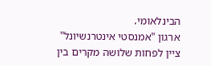הבינלאומי.
ארגון "אמנסטי אינטרנשיונל" ציין לפחות שלושה מקרים בין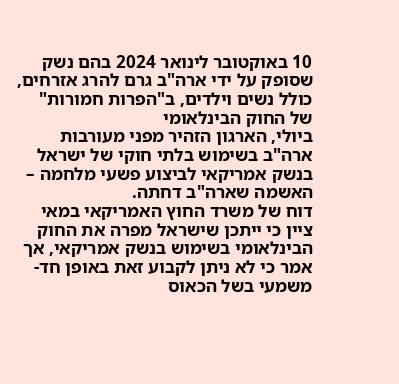10 באוקטובר לינואר 2024 בהם נשק שסופק על ידי ארה"ב גרם להרג אזרחים, כולל נשים וילדים, ב"הפרות חמורות" של החוק הבינלאומי
ביולי, הארגון הזהיר מפני מעורבות ארה"ב בשימוש בלתי חוקי של ישראל בנשק אמריקאי לביצוע פשעי מלחמה – האשמה שארה"ב דחתה.
דוח של משרד החוץ האמריקאי במאי ציין כי ייתכן שישראל מפרה את החוק הבינלאומי בשימוש בנשק אמריקאי, אך אמר כי לא ניתן לקבוע זאת באופן חד-משמעי בשל הכאוס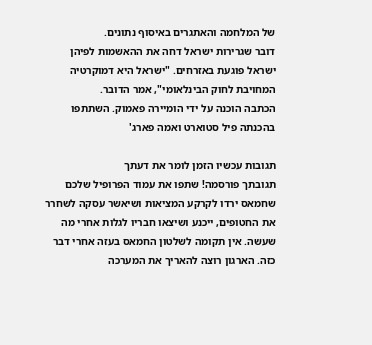של המלחמה והאתגרים באיסוף נתונים.
דובר שגרירות ישראל דחה את ההאשמות לפיהן ישראל פוגעת באזרחים. "ישראל היא דמוקרטיה המחויבת לחוק הבינלאומי", אמר הדובר.
הכתבה הוכנה על ידי הומיירה פאמוק. השתתפו בהכנתה פיל סטוארט ואמה פארג'

תגובות עכשיו הזמן לומר את דעתך
תגובתך פורסמה! שתפו את עמוד הפרופיל שלכם
שחמאס ירדו לקרקע המציאות ושיאשר עסקה לשחרר את החטופים, ייכנע ושיצאו חבריו לגלות אחרי מה שעשה. אין תקומה לשלטון החמאס בעזה אחרי דבר כזה. הארגון רוצה להאריך את המערכה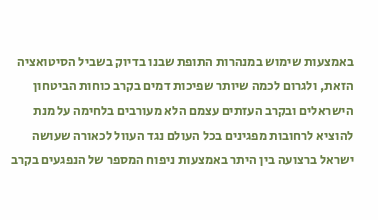באמצעות שימוש במנהרות התופת שבנו בדיוק בשביל הסיטואציה הזאת, ולגרום לכמה שיותר שפיכות דמים בקרב כוחות הביטחון הישראלים ובקרב העזתים עצמם הלא מעורבים בלחימה על מנת להוציא לרחובות מפגינים בכל העולם נגד העוול לכאורה שעושה ישראל ברצועה בין היתר באמצעות ניפוח המספר של הנפגעים בקרב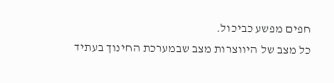חפים מפשע כביכול.
כל מצב של היווצרות מצב שבמערכת החינוך בעתיד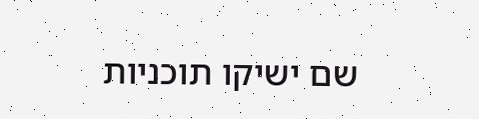שם ישיקו תוכניות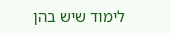לימוד שיש בהן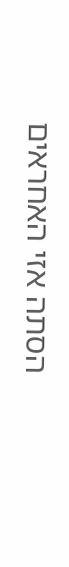הסתה אזי האחראים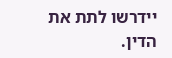יידרשו לתת את הדין.